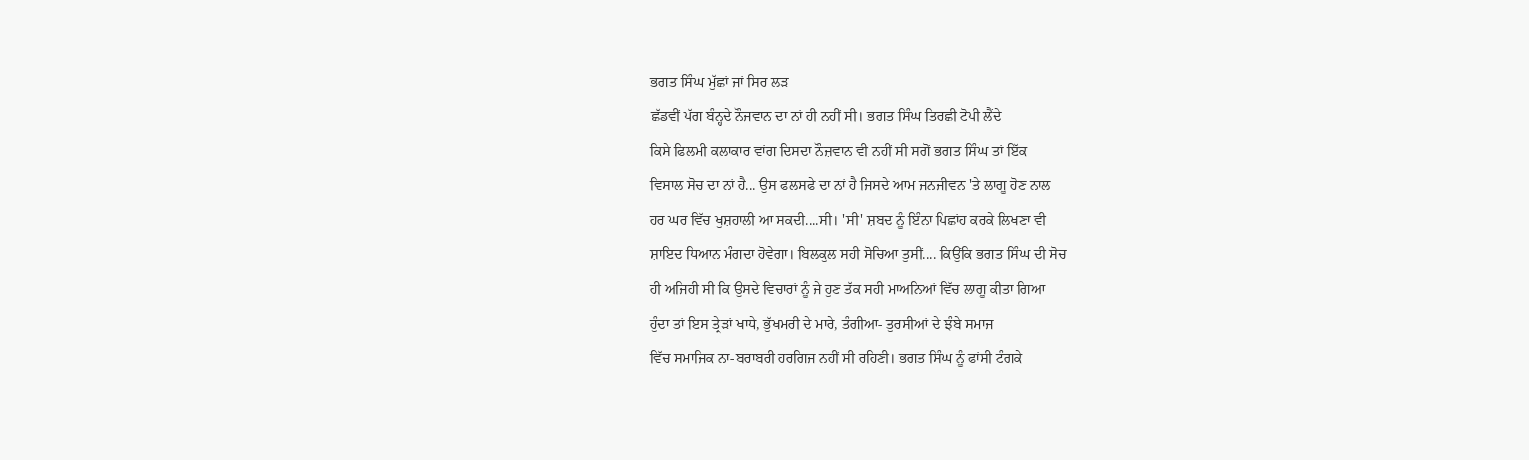ਭਗਤ ਸਿੰਘ ਮੁੱਛਾਂ ਜਾਂ ਸਿਰ ਲੜ
ਛੱਡਵੀਂ ਪੱਗ ਬੰਨ੍ਹਦੇ ਨੌਜਵਾਨ ਦਾ ਨਾਂ ਹੀ ਨਹੀਂ ਸੀ। ਭਗਤ ਸਿੰਘ ਤਿਰਛੀ ਟੋਪੀ ਲੈਂਦੇ
ਕਿਸੇ ਫਿਲਮੀ ਕਲਾਕਾਰ ਵਾਂਗ ਦਿਸਦਾ ਨੌਜ਼ਵਾਨ ਵੀ ਨਹੀਂ ਸੀ ਸਗੋਂ ਭਗਤ ਸਿੰਘ ਤਾਂ ਇੱਕ
ਵਿਸਾਲ ਸੋਚ ਦਾ ਨਾਂ ਹੈ... ਉਸ ਫਲਸਫੇ ਦਾ ਨਾਂ ਹੈ ਜਿਸਦੇ ਆਮ ਜਨਜੀਵਨ 'ਤੇ ਲਾਗੂ ਹੋਣ ਨਾਲ
ਹਰ ਘਰ ਵਿੱਚ ਖੁਸ਼ਹਾਲੀ ਆ ਸਕਦੀ....ਸੀ। 'ਸੀ' ਸ਼ਬਦ ਨੂੰ ਇੰਨਾ ਪਿਛਾਂਹ ਕਰਕੇ ਲਿਖਣਾ ਵੀ
ਸ਼ਾਇਦ ਧਿਆਨ ਮੰਗਦਾ ਹੋਵੇਗਾ। ਬਿਲਕੁਲ ਸਹੀ ਸੋਚਿਆ ਤੁਸੀਂ.... ਕਿਉਂਕਿ ਭਗਤ ਸਿੰਘ ਦੀ ਸੋਚ
ਹੀ ਅਜਿਹੀ ਸੀ ਕਿ ਉਸਦੇ ਵਿਚਾਰਾਂ ਨੂੰ ਜੇ ਹੁਣ ਤੱਕ ਸਹੀ ਮਾਅਨਿਆਂ ਵਿੱਚ ਲਾਗੂ ਕੀਤਾ ਗਿਆ
ਹੁੰਦਾ ਤਾਂ ਇਸ ਤ੍ਰੇੜਾਂ ਖਾਧੇ, ਭੁੱਖਮਰੀ ਦੇ ਮਾਰੇ, ਤੰਗੀਆ- ਤੁਰਸੀਆਂ ਦੇ ਝੰਬੇ ਸਮਾਜ
ਵਿੱਚ ਸਮਾਜਿਕ ਨਾ-ਬਰਾਬਰੀ ਹਰਗਿਜ ਨਹੀਂ ਸੀ ਰਹਿਣੀ। ਭਗਤ ਸਿੰਘ ਨੂੰ ਫਾਂਸੀ ਟੰਗਕੇ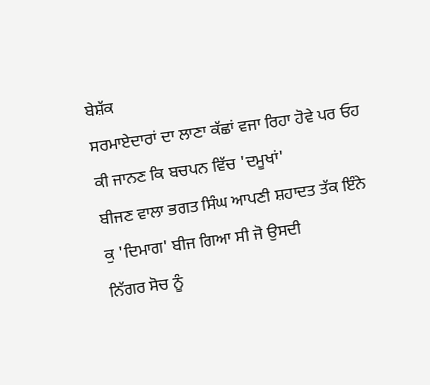ਬੇਸ਼ੱਕ
ਸਰਮਾਏਦਾਰਾਂ ਦਾ ਲਾਣਾ ਕੱਛਾਂ ਵਜਾ ਰਿਹਾ ਹੋਵੇ ਪਰ ਓਹ ਕੀ ਜਾਨਣ ਕਿ ਬਚਪਨ ਵਿੱਚ 'ਦਮੂਖਾਂ'
ਬੀਜਣ ਵਾਲਾ ਭਗਤ ਸਿੰਘ ਆਪਣੀ ਸ਼ਹਾਦਤ ਤੱਕ ਇੰਨੇ ਕੁ 'ਦਿਮਾਗ' ਬੀਜ ਗਿਆ ਸੀ ਜੋ ਉਸਦੀ
ਨਿੱਗਰ ਸੋਚ ਨੂੰ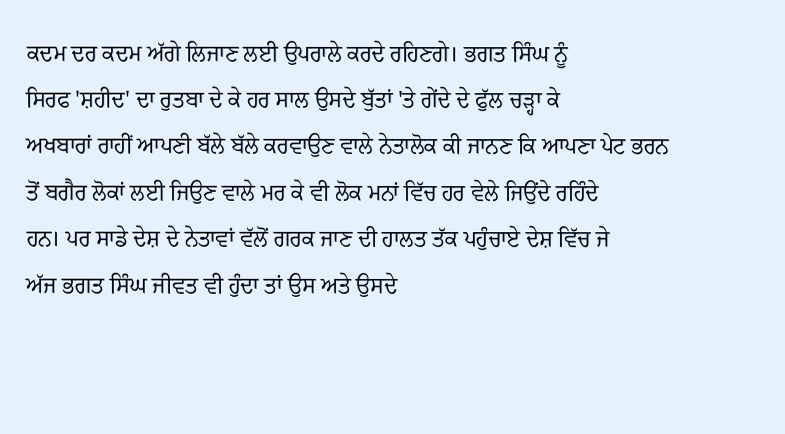ਕਦਮ ਦਰ ਕਦਮ ਅੱਗੇ ਲਿਜਾਣ ਲਈ ਉਪਰਾਲੇ ਕਰਦੇ ਰਹਿਣਗੇ। ਭਗਤ ਸਿੰਘ ਨੂੰ
ਸਿਰਫ 'ਸ਼ਹੀਦ' ਦਾ ਰੁਤਬਾ ਦੇ ਕੇ ਹਰ ਸਾਲ ਉਸਦੇ ਬੁੱਤਾਂ 'ਤੇ ਗੇਂਦੇ ਦੇ ਫੁੱਲ ਚੜ੍ਹਾ ਕੇ
ਅਖਬਾਰਾਂ ਰਾਹੀਂ ਆਪਣੀ ਬੱਲੇ ਬੱਲੇ ਕਰਵਾਉਣ ਵਾਲੇ ਨੇਤਾਲੋਕ ਕੀ ਜਾਨਣ ਕਿ ਆਪਣਾ ਪੇਟ ਭਰਨ
ਤੋਂ ਬਗੈਰ ਲੋਕਾਂ ਲਈ ਜਿਉਣ ਵਾਲੇ ਮਰ ਕੇ ਵੀ ਲੋਕ ਮਨਾਂ ਵਿੱਚ ਹਰ ਵੇਲੇ ਜਿਉਂਦੇ ਰਹਿੰਦੇ
ਹਨ। ਪਰ ਸਾਡੇ ਦੇਸ਼ ਦੇ ਨੇਤਾਵਾਂ ਵੱਲੋਂ ਗਰਕ ਜਾਣ ਦੀ ਹਾਲਤ ਤੱਕ ਪਹੁੰਚਾਏ ਦੇਸ਼ ਵਿੱਚ ਜੇ
ਅੱਜ ਭਗਤ ਸਿੰਘ ਜੀਵਤ ਵੀ ਹੁੰਦਾ ਤਾਂ ਉਸ ਅਤੇ ਉਸਦੇ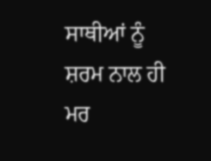ਸਾਥੀਆਂ ਨੂੰ ਸ਼ਰਮ ਨਾਲ ਹੀ ਮਰ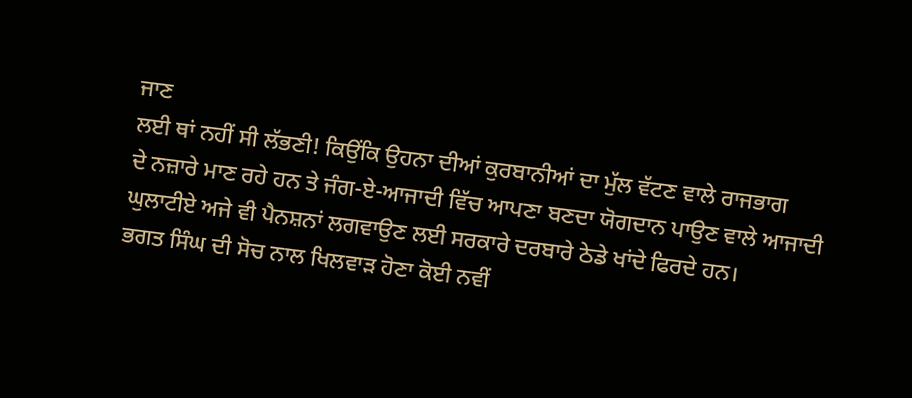ਜਾਣ
ਲਈ ਥਾਂ ਨਹੀਂ ਸੀ ਲੱਭਣੀ! ਕਿਉਂਕਿ ਉਹਨਾ ਦੀਆਂ ਕੁਰਬਾਨੀਆਂ ਦਾ ਮੁੱਲ ਵੱਟਣ ਵਾਲੇ ਰਾਜਭਾਗ
ਦੇ ਨਜ਼ਾਰੇ ਮਾਣ ਰਹੇ ਹਨ ਤੇ ਜੰਗ-ਏ-ਆਜਾਦੀ ਵਿੱਚ ਆਪਣਾ ਬਣਦਾ ਯੋਗਦਾਨ ਪਾਉਣ ਵਾਲੇ ਆਜਾਦੀ
ਘੁਲਾਟੀਏ ਅਜੇ ਵੀ ਪੈਨਸ਼ਨਾਂ ਲਗਵਾਉਣ ਲਈ ਸਰਕਾਰੇ ਦਰਬਾਰੇ ਠੇਡੇ ਖਾਂਦੇ ਫਿਰਦੇ ਹਨ।
ਭਗਤ ਸਿੰਘ ਦੀ ਸੋਚ ਨਾਲ ਖਿਲਵਾੜ ਹੋਣਾ ਕੋਈ ਨਵੀਂ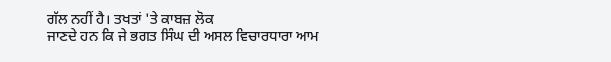ਗੱਲ ਨਹੀਂ ਹੈ। ਤਖਤਾਂ 'ਤੇ ਕਾਬਜ਼ ਲੋਕ
ਜਾਣਦੇ ਹਨ ਕਿ ਜੇ ਭਗਤ ਸਿੰਘ ਦੀ ਅਸਲ ਵਿਚਾਰਧਾਰਾ ਆਮ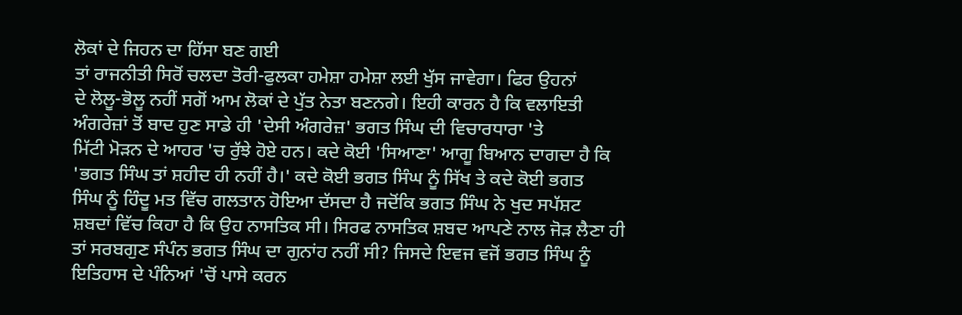ਲੋਕਾਂ ਦੇ ਜਿਹਨ ਦਾ ਹਿੱਸਾ ਬਣ ਗਈ
ਤਾਂ ਰਾਜਨੀਤੀ ਸਿਰੋਂ ਚਲਦਾ ਤੋਰੀ-ਫੁਲਕਾ ਹਮੇਸ਼ਾ ਹਮੇਸ਼ਾ ਲਈ ਖੁੱਸ ਜਾਵੇਗਾ। ਫਿਰ ਉਹਨਾਂ
ਦੇ ਲੋਲੂ-ਭੋਲੂ ਨਹੀਂ ਸਗੋਂ ਆਮ ਲੋਕਾਂ ਦੇ ਪੁੱਤ ਨੇਤਾ ਬਣਨਗੇ। ਇਹੀ ਕਾਰਨ ਹੈ ਕਿ ਵਲਾਇਤੀ
ਅੰਗਰੇਜ਼ਾਂ ਤੋਂ ਬਾਦ ਹੁਣ ਸਾਡੇ ਹੀ 'ਦੇਸੀ ਅੰਗਰੇਜ਼' ਭਗਤ ਸਿੰਘ ਦੀ ਵਿਚਾਰਧਾਰਾ 'ਤੇ
ਮਿੱਟੀ ਮੋੜਨ ਦੇ ਆਹਰ 'ਚ ਰੁੱਝੇ ਹੋਏ ਹਨ। ਕਦੇ ਕੋਈ 'ਸਿਆਣਾ' ਆਗੂ ਬਿਆਨ ਦਾਗਦਾ ਹੈ ਕਿ
'ਭਗਤ ਸਿੰਘ ਤਾਂ ਸ਼ਹੀਦ ਹੀ ਨਹੀਂ ਹੈ।' ਕਦੇ ਕੋਈ ਭਗਤ ਸਿੰਘ ਨੂੰ ਸਿੱਖ ਤੇ ਕਦੇ ਕੋਈ ਭਗਤ
ਸਿੰਘ ਨੂੰ ਹਿੰਦੂ ਮਤ ਵਿੱਚ ਗਲਤਾਨ ਹੋਇਆ ਦੱਸਦਾ ਹੈ ਜਦੋਂਕਿ ਭਗਤ ਸਿੰਘ ਨੇ ਖੁਦ ਸਪੱਸ਼ਟ
ਸ਼ਬਦਾਂ ਵਿੱਚ ਕਿਹਾ ਹੈ ਕਿ ਉਹ ਨਾਸਤਿਕ ਸੀ। ਸਿਰਫ ਨਾਸਤਿਕ ਸ਼ਬਦ ਆਪਣੇ ਨਾਲ ਜੋੜ ਲੈਣਾ ਹੀ
ਤਾਂ ਸਰਬਗੁਣ ਸੰਪੰਨ ਭਗਤ ਸਿੰਘ ਦਾ ਗੁਨਾਂਹ ਨਹੀਂ ਸੀ? ਜਿਸਦੇ ਇਵਜ ਵਜੋਂ ਭਗਤ ਸਿੰਘ ਨੂੰ
ਇਤਿਹਾਸ ਦੇ ਪੰਨਿਆਂ 'ਚੋਂ ਪਾਸੇ ਕਰਨ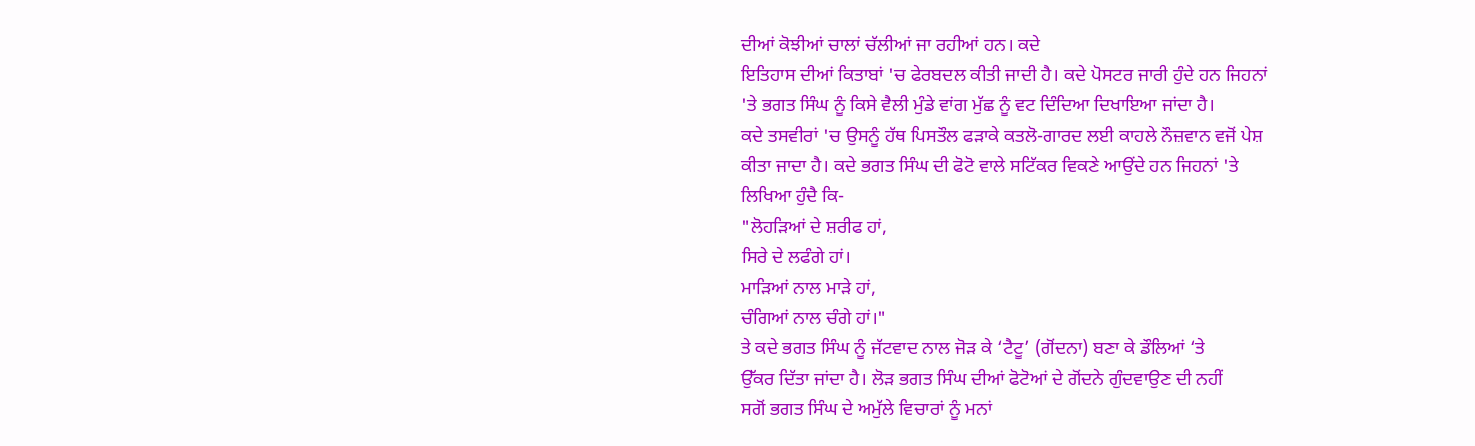ਦੀਆਂ ਕੋਝੀਆਂ ਚਾਲਾਂ ਚੱਲੀਆਂ ਜਾ ਰਹੀਆਂ ਹਨ। ਕਦੇ
ਇਤਿਹਾਸ ਦੀਆਂ ਕਿਤਾਬਾਂ 'ਚ ਫੇਰਬਦਲ ਕੀਤੀ ਜਾਦੀ ਹੈ। ਕਦੇ ਪੋਸਟਰ ਜਾਰੀ ਹੁੰਦੇ ਹਨ ਜਿਹਨਾਂ
'ਤੇ ਭਗਤ ਸਿੰਘ ਨੂੰ ਕਿਸੇ ਵੈਲੀ ਮੁੰਡੇ ਵਾਂਗ ਮੁੱਛ ਨੂੰ ਵਟ ਦਿੰਦਿਆ ਦਿਖਾਇਆ ਜਾਂਦਾ ਹੈ।
ਕਦੇ ਤਸਵੀਰਾਂ 'ਚ ਉਸਨੂੰ ਹੱਥ ਪਿਸਤੌਲ ਫੜਾਕੇ ਕਤਲੋ-ਗਾਰਦ ਲਈ ਕਾਹਲੇ ਨੌਜ਼ਵਾਨ ਵਜੋਂ ਪੇਸ਼
ਕੀਤਾ ਜਾਦਾ ਹੈ। ਕਦੇ ਭਗਤ ਸਿੰਘ ਦੀ ਫੋਟੋ ਵਾਲੇ ਸਟਿੱਕਰ ਵਿਕਣੇ ਆਉਂਦੇ ਹਨ ਜਿਹਨਾਂ 'ਤੇ
ਲਿਖਿਆ ਹੁੰਦੈ ਕਿ-
"ਲੋਹੜਿਆਂ ਦੇ ਸ਼ਰੀਫ ਹਾਂ,
ਸਿਰੇ ਦੇ ਲਫੰਗੇ ਹਾਂ।
ਮਾੜਿਆਂ ਨਾਲ ਮਾੜੇ ਹਾਂ,
ਚੰਗਿਆਂ ਨਾਲ ਚੰਗੇ ਹਾਂ।"
ਤੇ ਕਦੇ ਭਗਤ ਸਿੰਘ ਨੂੰ ਜੱਟਵਾਦ ਨਾਲ ਜੋੜ ਕੇ ‘ਟੈਟੂ’ (ਗੋਂਦਨਾ) ਬਣਾ ਕੇ ਡੌਲਿਆਂ ‘ਤੇ
ਉੱਕਰ ਦਿੱਤਾ ਜਾਂਦਾ ਹੈ। ਲੋੜ ਭਗਤ ਸਿੰਘ ਦੀਆਂ ਫੋਟੋਆਂ ਦੇ ਗੋਂਦਨੇ ਗੁੰਦਵਾਉਣ ਦੀ ਨਹੀਂ
ਸਗੋਂ ਭਗਤ ਸਿੰਘ ਦੇ ਅਮੁੱਲੇ ਵਿਚਾਰਾਂ ਨੂੰ ਮਨਾਂ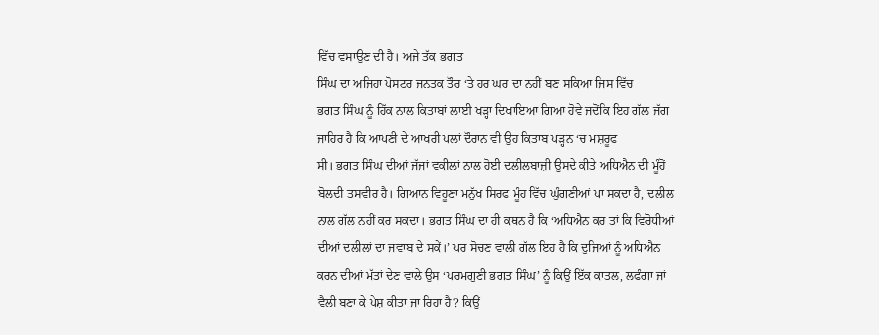ਵਿੱਚ ਵਸਾਉਣ ਦੀ ਹੈ। ਅਜੇ ਤੱਕ ਭਗਤ
ਸਿੰਘ ਦਾ ਅਜਿਹਾ ਪੋਸਟਰ ਜਨਤਕ ਤੌਰ ‘ਤੇ ਹਰ ਘਰ ਦਾ ਨਹੀਂ ਬਣ ਸਕਿਆ ਜਿਸ ਵਿੱਚ
ਭਗਤ ਸਿੰਘ ਨੂੰ ਹਿੱਕ ਨਾਲ ਕਿਤਾਬਾਂ ਲਾਈ ਖੜ੍ਹਾ ਦਿਖਾਇਆ ਗਿਆ ਹੋਵੇ ਜਦੋਂਕਿ ਇਹ ਗੱਲ ਜੱਗ
ਜਾਹਿਰ ਹੈ ਕਿ ਆਪਣੀ ਦੇ ਆਖਰੀ ਪਲਾਂ ਦੌਰਾਨ ਵੀ ਉਹ ਕਿਤਾਬ ਪੜ੍ਹਨ ‘ਚ ਮਸ਼ਰੂਫ
ਸੀ। ਭਗਤ ਸਿੰਘ ਦੀਆਂ ਜੱਜਾਂ ਵਕੀਲਾਂ ਨਾਲ ਹੋਈ ਦਲੀਲਬਾਜ਼ੀ ਉਸਦੇ ਕੀਤੇ ਅਧਿਐਨ ਦੀ ਮੂੰਹੋਂ
ਬੋਲਦੀ ਤਸਵੀਰ ਹੈ। ਗਿਆਨ ਵਿਹੂਣਾ ਮਨੁੱਖ ਸਿਰਫ ਮੂੰਹ ਵਿੱਚ ਘੁੰਗਣੀਆਂ ਪਾ ਸਕਦਾ ਹੈ, ਦਲੀਲ
ਨਾਲ ਗੱਲ ਨਹੀਂ ਕਰ ਸਕਦਾ। ਭਗਤ ਸਿੰਘ ਦਾ ਹੀ ਕਥਨ ਹੈ ਕਿ ‘ਅਧਿਐਨ ਕਰ ਤਾਂ ਕਿ ਵਿਰੋਧੀਆਂ
ਦੀਆਂ ਦਲੀਲਾਂ ਦਾ ਜਵਾਬ ਦੇ ਸਕੇਂ।’ ਪਰ ਸੋਚਣ ਵਾਲੀ ਗੱਲ ਇਹ ਹੈ ਕਿ ਦੁਜਿਆਂ ਨੂੰ ਅਧਿਐਨ
ਕਰਨ ਦੀਆਂ ਮੱਤਾਂ ਦੇਣ ਵਾਲੇ ਉਸ ‘ਪਰਮਗੁਣੀ ਭਗਤ ਸਿੰਘ’ ਨੂੰ ਕਿਉਂ ਇੱਕ ਕਾਤਲ, ਲਫੰਗਾ ਜਾਂ
ਵੈਲੀ ਬਣਾ ਕੇ ਪੇਸ਼ ਕੀਤਾ ਜਾ ਰਿਹਾ ਹੈ? ਕਿਉਂ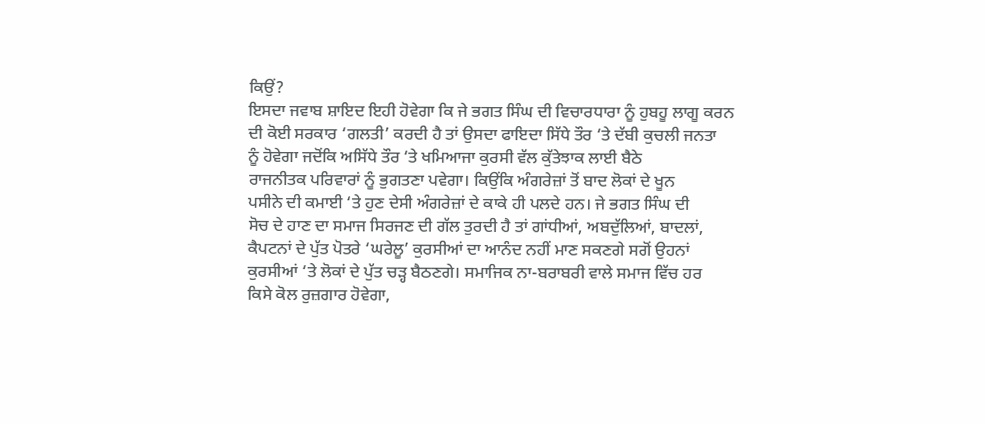ਕਿਉਂ?
ਇਸਦਾ ਜਵਾਬ ਸ਼ਾਇਦ ਇਹੀ ਹੋਵੇਗਾ ਕਿ ਜੇ ਭਗਤ ਸਿੰਘ ਦੀ ਵਿਚਾਰਧਾਰਾ ਨੂੰ ਹੁਬਹੂ ਲਾਗੂ ਕਰਨ
ਦੀ ਕੋਈ ਸਰਕਾਰ ‘ਗਲਤੀ’ ਕਰਦੀ ਹੈ ਤਾਂ ਉਸਦਾ ਫਾਇਦਾ ਸਿੱਧੇ ਤੌਰ ‘ਤੇ ਦੱਬੀ ਕੁਚਲੀ ਜਨਤਾ
ਨੂੰ ਹੋਵੇਗਾ ਜਦੋਂਕਿ ਅਸਿੱਧੇ ਤੌਰ ‘ਤੇ ਖਮਿਆਜਾ ਕੁਰਸੀ ਵੱਲ ਕੁੱਤੇਝਾਕ ਲਾਈ ਬੈਠੇ
ਰਾਜਨੀਤਕ ਪਰਿਵਾਰਾਂ ਨੂੰ ਭੁਗਤਣਾ ਪਵੇਗਾ। ਕਿਉਂਕਿ ਅੰਗਰੇਜ਼ਾਂ ਤੋਂ ਬਾਦ ਲੋਕਾਂ ਦੇ ਖੂਨ
ਪਸੀਨੇ ਦੀ ਕਮਾਈ ‘ਤੇ ਹੁਣ ਦੇਸੀ ਅੰਗਰੇਜ਼ਾਂ ਦੇ ਕਾਕੇ ਹੀ ਪਲਦੇ ਹਨ। ਜੇ ਭਗਤ ਸਿੰਘ ਦੀ
ਸੋਚ ਦੇ ਹਾਣ ਦਾ ਸਮਾਜ ਸਿਰਜਣ ਦੀ ਗੱਲ ਤੁਰਦੀ ਹੈ ਤਾਂ ਗਾਂਧੀਆਂ, ਅਬਦੁੱਲਿਆਂ, ਬਾਦਲਾਂ,
ਕੈਪਟਨਾਂ ਦੇ ਪੁੱਤ ਪੋਤਰੇ ‘ਘਰੇਲੂ’ ਕੁਰਸੀਆਂ ਦਾ ਆਨੰਦ ਨਹੀਂ ਮਾਣ ਸਕਣਗੇ ਸਗੋਂ ਉਹਨਾਂ
ਕੁਰਸੀਆਂ ‘ਤੇ ਲੋਕਾਂ ਦੇ ਪੁੱਤ ਚੜ੍ਹ ਬੈਠਣਗੇ। ਸਮਾਜਿਕ ਨਾ-ਬਰਾਬਰੀ ਵਾਲੇ ਸਮਾਜ ਵਿੱਚ ਹਰ
ਕਿਸੇ ਕੋਲ ਰੁਜ਼ਗਾਰ ਹੋਵੇਗਾ,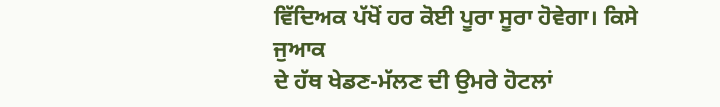ਵਿੱਦਿਅਕ ਪੱਖੋਂ ਹਰ ਕੋਈ ਪੂਰਾ ਸੂਰਾ ਹੋਵੇਗਾ। ਕਿਸੇ ਜੁਆਕ
ਦੇ ਹੱਥ ਖੇਡਣ-ਮੱਲਣ ਦੀ ਉਮਰੇ ਹੋਟਲਾਂ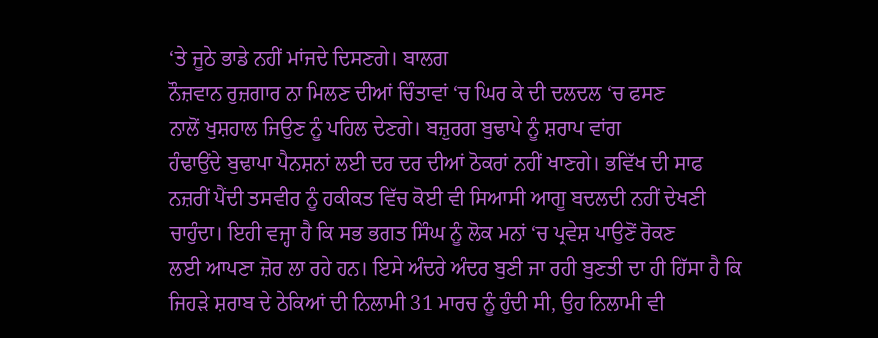‘ਤੇ ਜੂਠੇ ਭਾਡੇ ਨਹੀਂ ਮਾਂਜਦੇ ਦਿਸਣਗੇ। ਬਾਲਗ
ਨੌਜ਼ਵਾਨ ਰੁਜ਼ਗਾਰ ਨਾ ਮਿਲਣ ਦੀਆਂ ਚਿੰਤਾਵਾਂ ‘ਚ ਘਿਰ ਕੇ ਦੀ ਦਲਦਲ ‘ਚ ਫਸਣ
ਨਾਲੋਂ ਖੁਸ਼ਹਾਲ ਜਿਉਣ ਨੂੰ ਪਹਿਲ ਦੇਣਗੇ। ਬਜ਼ੁਰਗ ਬੁਢਾਪੇ ਨੂੰ ਸ਼ਰਾਪ ਵਾਂਗ
ਹੰਢਾਉਂਦੇ ਬੁਢਾਪਾ ਪੈਨਸ਼ਨਾਂ ਲਈ ਦਰ ਦਰ ਦੀਆਂ ਠੋਕਰਾਂ ਨਹੀਂ ਖਾਣਗੇ। ਭਵਿੱਖ ਦੀ ਸਾਫ
ਨਜ਼ਰੀਂ ਪੈਂਦੀ ਤਸਵੀਰ ਨੂੰ ਹਕੀਕਤ ਵਿੱਚ ਕੋਈ ਵੀ ਸਿਆਸੀ ਆਗੂ ਬਦਲਦੀ ਨਹੀਂ ਦੇਖਣੀ
ਚਾਹੁੰਦਾ। ਇਹੀ ਵਜ੍ਹਾ ਹੈ ਕਿ ਸਭ ਭਗਤ ਸਿੰਘ ਨੂੰ ਲੋਕ ਮਨਾਂ ‘ਚ ਪ੍ਰਵੇਸ਼ ਪਾਉਣੋਂ ਰੋਕਣ
ਲਈ ਆਪਣਾ ਜ਼ੋਰ ਲਾ ਰਹੇ ਹਨ। ਇਸੇ ਅੰਦਰੇ ਅੰਦਰ ਬੁਣੀ ਜਾ ਰਹੀ ਬੁਣਤੀ ਦਾ ਹੀ ਹਿੱਸਾ ਹੈ ਕਿ
ਜਿਹੜੇ ਸ਼ਰਾਬ ਦੇ ਠੇਕਿਆਂ ਦੀ ਨਿਲਾਮੀ 31 ਮਾਰਚ ਨੂੰ ਹੁੰਦੀ ਸੀ, ਉਹ ਨਿਲਾਮੀ ਵੀ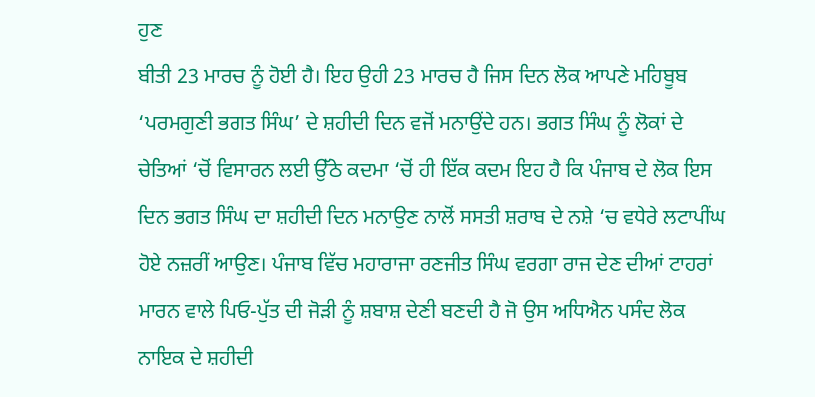ਹੁਣ
ਬੀਤੀ 23 ਮਾਰਚ ਨੂੰ ਹੋਈ ਹੈ। ਇਹ ਉਹੀ 23 ਮਾਰਚ ਹੈ ਜਿਸ ਦਿਨ ਲੋਕ ਆਪਣੇ ਮਹਿਬੂਬ
‘ਪਰਮਗੁਣੀ ਭਗਤ ਸਿੰਘ’ ਦੇ ਸ਼ਹੀਦੀ ਦਿਨ ਵਜੋਂ ਮਨਾਉਂਦੇ ਹਨ। ਭਗਤ ਸਿੰਘ ਨੂੰ ਲੋਕਾਂ ਦੇ
ਚੇਤਿਆਂ ‘ਚੋਂ ਵਿਸਾਰਨ ਲਈ ਉੱਠੇ ਕਦਮਾ ‘ਚੋਂ ਹੀ ਇੱਕ ਕਦਮ ਇਹ ਹੈ ਕਿ ਪੰਜਾਬ ਦੇ ਲੋਕ ਇਸ
ਦਿਨ ਭਗਤ ਸਿੰਘ ਦਾ ਸ਼ਹੀਦੀ ਦਿਨ ਮਨਾਉਣ ਨਾਲੋਂ ਸਸਤੀ ਸ਼ਰਾਬ ਦੇ ਨਸ਼ੇ ‘ਚ ਵਧੇਰੇ ਲਟਾਪੀਂਘ
ਹੋਏ ਨਜ਼ਰੀਂ ਆਉਣ। ਪੰਜਾਬ ਵਿੱਚ ਮਹਾਰਾਜਾ ਰਣਜੀਤ ਸਿੰਘ ਵਰਗਾ ਰਾਜ ਦੇਣ ਦੀਆਂ ਟਾਹਰਾਂ
ਮਾਰਨ ਵਾਲੇ ਪਿਓ-ਪੁੱਤ ਦੀ ਜੋੜੀ ਨੂੰ ਸ਼ਬਾਸ਼ ਦੇਣੀ ਬਣਦੀ ਹੈ ਜੋ ਉਸ ਅਧਿਐਨ ਪਸੰਦ ਲੋਕ
ਨਾਇਕ ਦੇ ਸ਼ਹੀਦੀ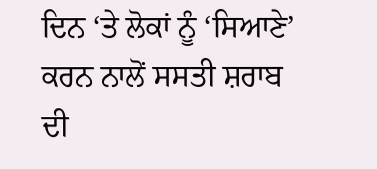ਦਿਨ ‘ਤੇ ਲੋਕਾਂ ਨੂੰ ‘ਸਿਆਣੇ’ ਕਰਨ ਨਾਲੋਂ ਸਸਤੀ ਸ਼ਰਾਬ ਦੀ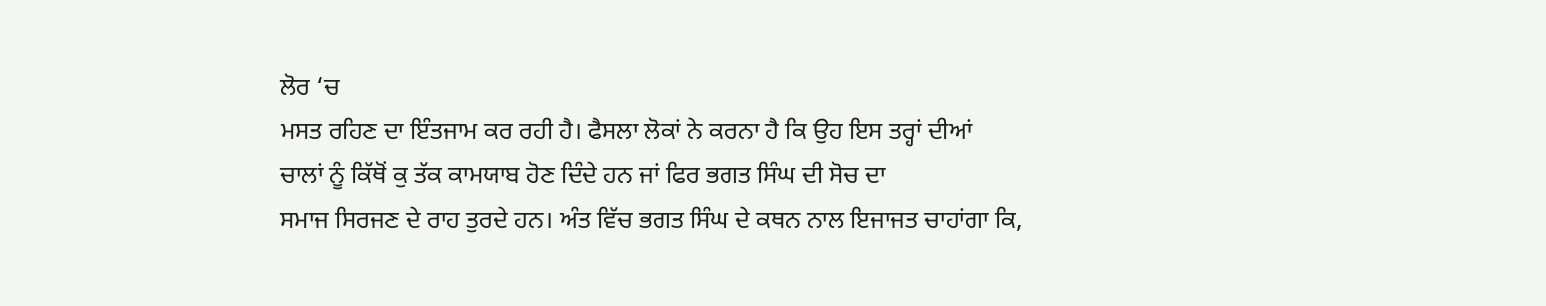ਲੋਰ ‘ਚ
ਮਸਤ ਰਹਿਣ ਦਾ ਇੰਤਜਾਮ ਕਰ ਰਹੀ ਹੈ। ਫੈਸਲਾ ਲੋਕਾਂ ਨੇ ਕਰਨਾ ਹੈ ਕਿ ਉਹ ਇਸ ਤਰ੍ਹਾਂ ਦੀਆਂ
ਚਾਲਾਂ ਨੂੰ ਕਿੱਥੋਂ ਕੁ ਤੱਕ ਕਾਮਯਾਬ ਹੋਣ ਦਿੰਦੇ ਹਨ ਜਾਂ ਫਿਰ ਭਗਤ ਸਿੰਘ ਦੀ ਸੋਚ ਦਾ
ਸਮਾਜ ਸਿਰਜਣ ਦੇ ਰਾਹ ਤੁਰਦੇ ਹਨ। ਅੰਤ ਵਿੱਚ ਭਗਤ ਸਿੰਘ ਦੇ ਕਥਨ ਨਾਲ ਇਜਾਜਤ ਚਾਹਾਂਗਾ ਕਿ,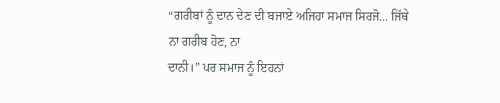“ਗਰੀਬਾਂ ਨੂੰ ਦਾਨ ਦੇਣ ਦੀ ਬਜਾਏ ਅਜਿਹਾ ਸਮਾਜ ਸਿਰਜੋ... ਜਿੱਥੇ ਨਾ ਗਰੀਬ ਹੋਣ, ਨਾ
ਦਾਨੀ।” ਪਰ ਸਮਾਜ ਨੂੰ ਇਹਨਾਂ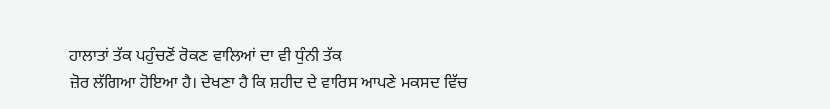ਹਾਲਾਤਾਂ ਤੱਕ ਪਹੁੰਚਣੋਂ ਰੋਕਣ ਵਾਲਿਆਂ ਦਾ ਵੀ ਧੁੰਨੀ ਤੱਕ
ਜ਼ੋਰ ਲੱਗਿਆ ਹੋਇਆ ਹੈ। ਦੇਖਣਾ ਹੈ ਕਿ ਸ਼ਹੀਦ ਦੇ ਵਾਰਿਸ ਆਪਣੇ ਮਕਸਦ ਵਿੱਚ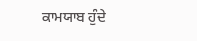ਕਾਮਯਾਬ ਹੁੰਦੇ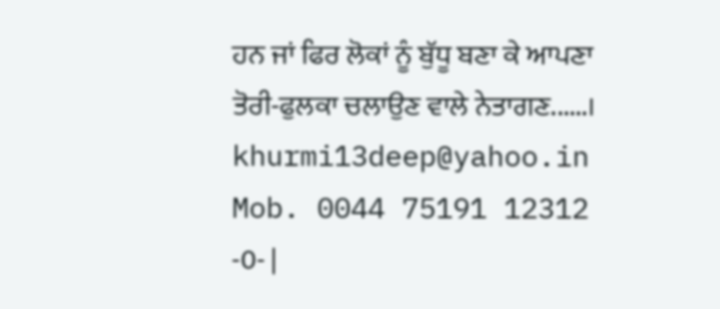ਹਨ ਜਾਂ ਫਿਰ ਲੋਕਾਂ ਨੂੰ ਬੁੱਧੂ ਬਣਾ ਕੇ ਆਪਣਾ ਤੋਰੀ-ਫੁਲਕਾ ਚਲਾਉਣ ਵਾਲੇ ਨੇਤਾਗਣ......।
khurmi13deep@yahoo.in
Mob. 0044 75191 12312
-0- |